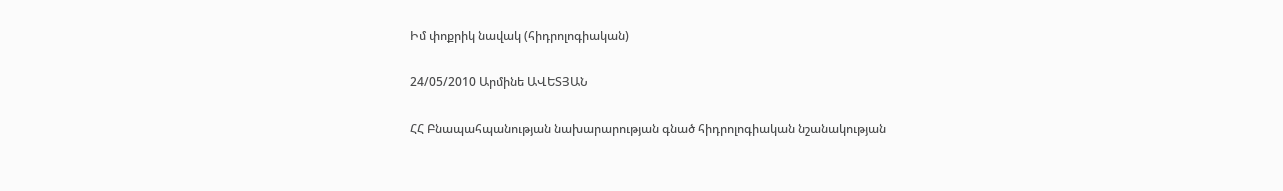Իմ փոքրիկ նավակ (հիդրոլոգիական)

24/05/2010 Արմինե ԱՎԵՏՅԱՆ

ՀՀ Բնապահպանության նախարարության գնած հիդրոլոգիական նշանակության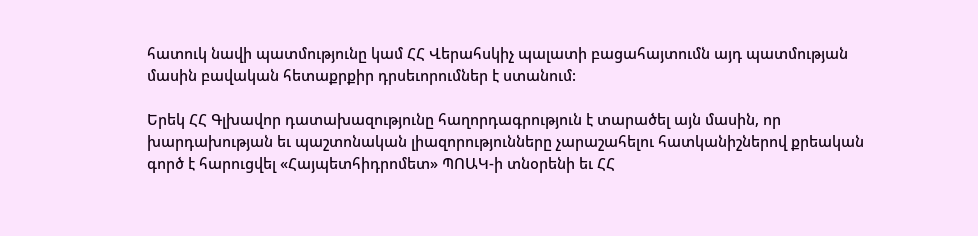հատուկ նավի պատմությունը կամ ՀՀ Վերահսկիչ պալատի բացահայտումն այդ պատմության մասին բավական հետաքրքիր դրսեւորումներ է ստանում:

Երեկ ՀՀ Գլխավոր դատախազությունը հաղորդագրություն է տարածել այն մասին, որ խարդախության եւ պաշտոնական լիազորությունները չարաշահելու հատկանիշներով քրեական գործ է հարուցվել «Հայպետհիդրոմետ» ՊՈԱԿ-ի տնօրենի եւ ՀՀ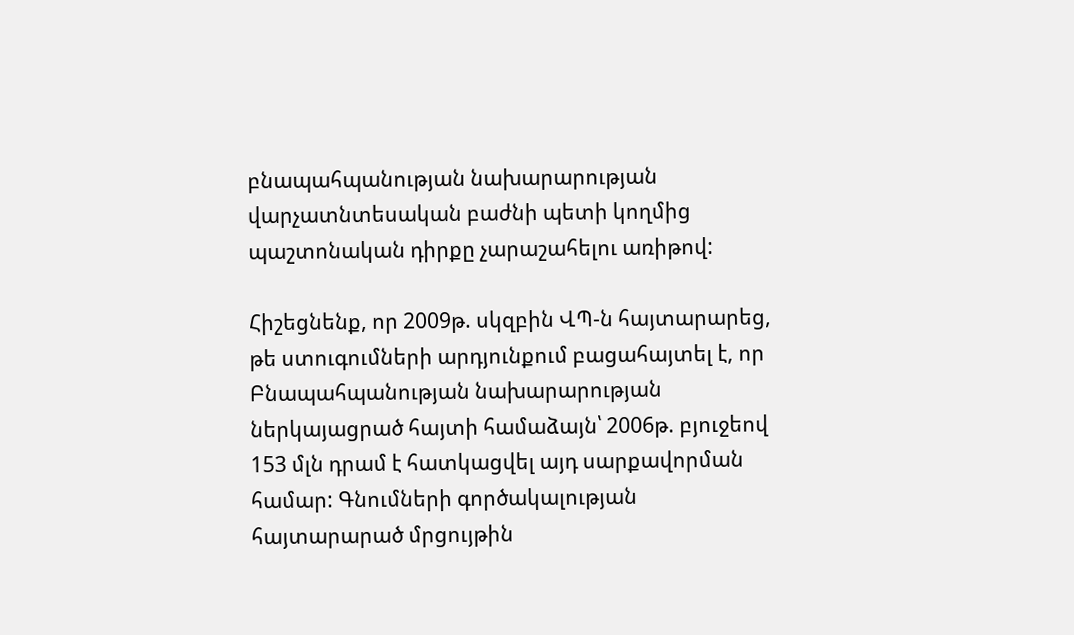բնապահպանության նախարարության վարչատնտեսական բաժնի պետի կողմից պաշտոնական դիրքը չարաշահելու առիթով:

Հիշեցնենք, որ 2009թ. սկզբին ՎՊ-ն հայտարարեց, թե ստուգումների արդյունքում բացահայտել է, որ Բնապահպանության նախարարության ներկայացրած հայտի համաձայն՝ 2006թ. բյուջեով 153 մլն դրամ է հատկացվել այդ սարքավորման համար: Գնումների գործակալության հայտարարած մրցույթին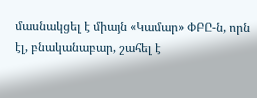մասնակցել է միայն «Կամար» ՓԲԸ-ն, որն էլ, բնականաբար, շահել է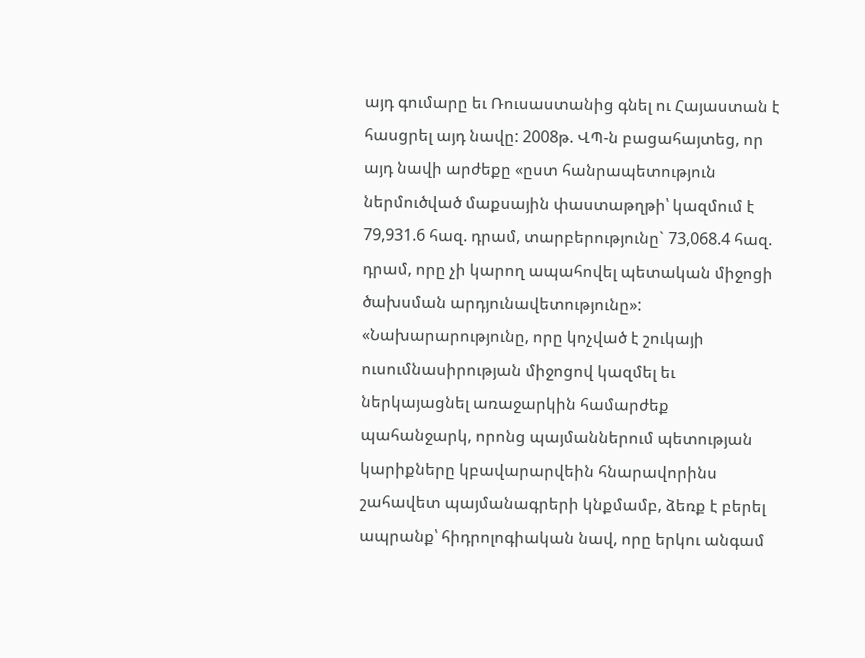այդ գումարը եւ Ռուսաստանից գնել ու Հայաստան է հասցրել այդ նավը: 2008թ. ՎՊ-ն բացահայտեց, որ այդ նավի արժեքը «ըստ հանրապետություն ներմուծված մաքսային փաստաթղթի՝ կազմում է 79,931.6 հազ. դրամ, տարբերությունը` 73,068.4 հազ. դրամ, որը չի կարող ապահովել պետական միջոցի ծախսման արդյունավետությունը»: «Նախարարությունը, որը կոչված է շուկայի ուսումնասիրության միջոցով կազմել եւ ներկայացնել առաջարկին համարժեք պահանջարկ, որոնց պայմաններում պետության կարիքները կբավարարվեին հնարավորինս շահավետ պայմանագրերի կնքմամբ, ձեռք է բերել ապրանք՝ հիդրոլոգիական նավ, որը երկու անգամ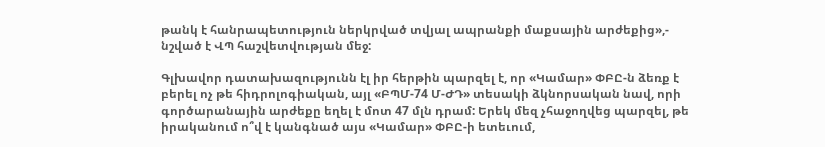թանկ է հանրապետություն ներկրված տվյալ ապրանքի մաքսային արժեքից»,- նշված է ՎՊ հաշվետվության մեջ:

Գլխավոր դատախազությունն էլ իր հերթին պարզել է, որ «Կամար» ՓԲԸ-ն ձեռք է բերել ոչ թե հիդրոլոգիական, այլ «ԲՊՄ-74 Մ-ԺԴ» տեսակի ձկնորսական նավ, որի գործարանային արժեքը եղել է մոտ 47 մլն դրամ: Երեկ մեզ չհաջողվեց պարզել, թե իրականում ո՞վ է կանգնած այս «Կամար» ՓԲԸ-ի ետեւում,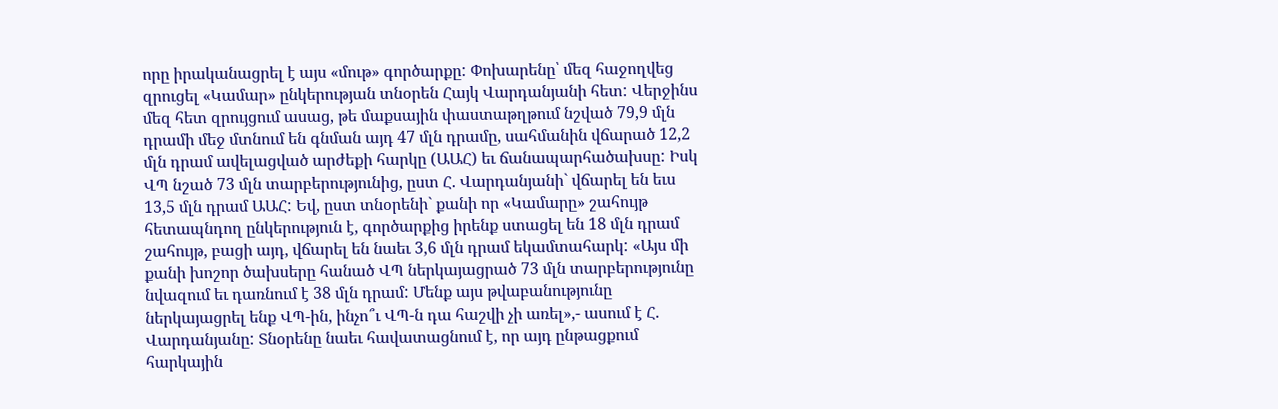որը իրականացրել է այս «մութ» գործարքը: Փոխարենը՝ մեզ հաջողվեց զրուցել «Կամար» ընկերության տնօրեն Հայկ Վարդանյանի հետ: Վերջինս մեզ հետ զրույցում ասաց, թե մաքսային փաստաթղթում նշված 79,9 մլն դրամի մեջ մտնում են գնման այդ 47 մլն դրամը, սահմանին վճարած 12,2 մլն դրամ ավելացված արժեքի հարկը (ԱԱՀ) եւ ճանապարհածախսը: Իսկ ՎՊ նշած 73 մլն տարբերությունից, ըստ Հ. Վարդանյանի` վճարել են եւս 13,5 մլն դրամ ԱԱՀ: Եվ, ըստ տնօրենի` քանի որ «Կամարը» շահույթ հետապնդող ընկերություն է, գործարքից իրենք ստացել են 18 մլն դրամ շահույթ, բացի այդ, վճարել են նաեւ 3,6 մլն դրամ եկամտահարկ: «Այս մի քանի խոշոր ծախսերը հանած ՎՊ ներկայացրած 73 մլն տարբերությունը նվազում եւ դառնում է 38 մլն դրամ: Մենք այս թվաբանությունը ներկայացրել ենք ՎՊ-ին, ինչո՞ւ ՎՊ-ն դա հաշվի չի առել»,- ասում է Հ. Վարդանյանը: Տնօրենը նաեւ հավատացնում է, որ այդ ընթացքում հարկային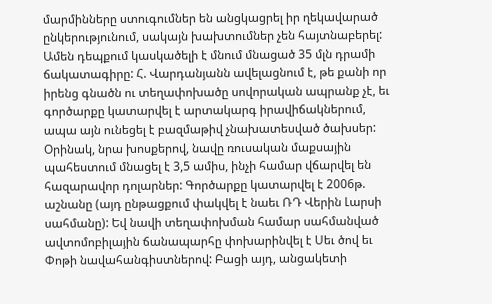մարմինները ստուգումներ են անցկացրել իր ղեկավարած ընկերությունում, սակայն խախտումներ չեն հայտնաբերել: Ամեն դեպքում կասկածելի է մնում մնացած 35 մլն դրամի ճակատագիրը: Հ. Վարդանյանն ավելացնում է, թե քանի որ իրենց գնածն ու տեղափոխածը սովորական ապրանք չէ, եւ գործարքը կատարվել է արտակարգ իրավիճակներում, ապա այն ունեցել է բազմաթիվ չնախատեսված ծախսեր: Օրինակ, նրա խոսքերով, նավը ռուսական մաքսային պահեստում մնացել է 3,5 ամիս, ինչի համար վճարվել են հազարավոր դոլարներ: Գործարքը կատարվել է 2006թ. աշնանը (այդ ընթացքում փակվել է նաեւ ՌԴ Վերին Լարսի սահմանը): Եվ նավի տեղափոխման համար սահմանված ավտոմոբիլային ճանապարհը փոխարինվել է Սեւ ծով եւ Փոթի նավահանգիստներով: Բացի այդ, անցակետի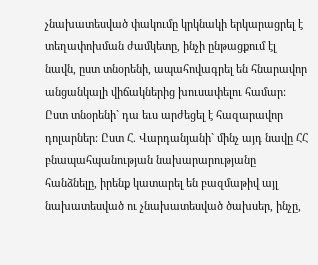չնախատեսված փակումը կրկնակի երկարացրել է տեղափոխման ժամկետը, ինչի ընթացքում էլ նավն, ըստ տնօրենի, ապահովագրել են հնարավոր անցանկալի վիճակներից խուսափելու համար: Ըստ տնօրենի` դա եւս արժեցել է հազարավոր դոլարներ: Ըստ Հ. Վարդանյանի` մինչ այդ նավը ՀՀ բնապահպանության նախարարությանը հանձնելը, իրենք կատարել են բազմաթիվ այլ նախատեսված ու չնախատեսված ծախսեր, ինչը,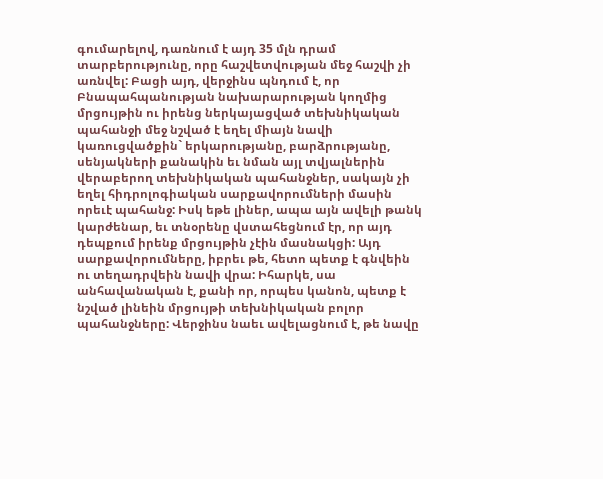գումարելով, դառնում է այդ 35 մլն դրամ տարբերությունը, որը հաշվետվության մեջ հաշվի չի առնվել: Բացի այդ, վերջինս պնդում է, որ Բնապահպանության նախարարության կողմից մրցույթին ու իրենց ներկայացված տեխնիկական պահանջի մեջ նշված է եղել միայն նավի կառուցվածքին` երկարությանը, բարձրությանը, սենյակների քանակին եւ նման այլ տվյալներին վերաբերող տեխնիկական պահանջներ, սակայն չի եղել հիդրոլոգիական սարքավորումների մասին որեւէ պահանջ: Իսկ եթե լիներ, ապա այն ավելի թանկ կարժենար, եւ տնօրենը վստահեցնում էր, որ այդ դեպքում իրենք մրցույթին չէին մասնակցի: Այդ սարքավորումները, իբրեւ թե, հետո պետք է գնվեին ու տեղադրվեին նավի վրա: Իհարկե, սա անհավանական է, քանի որ, որպես կանոն, պետք է նշված լինեին մրցույթի տեխնիկական բոլոր պահանջները: Վերջինս նաեւ ավելացնում է, թե նավը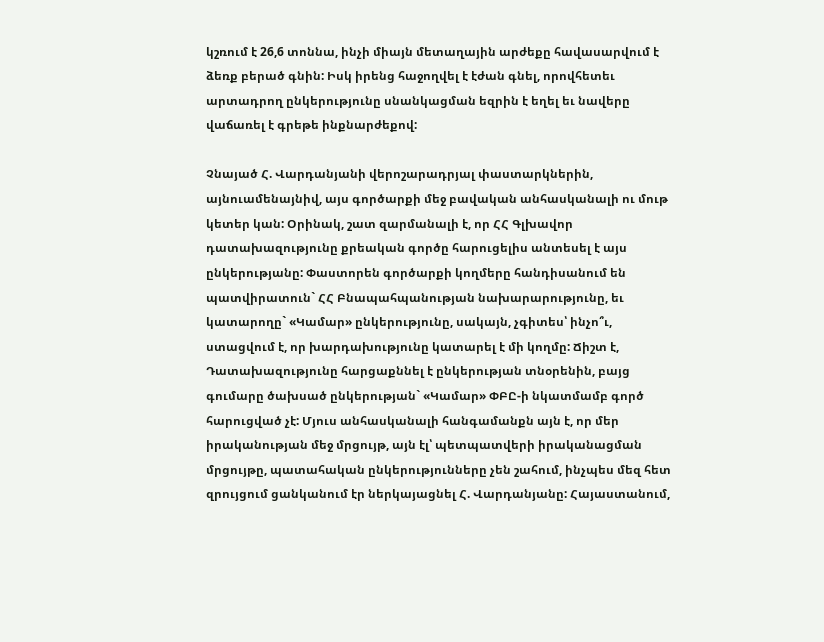կշռում է 26,6 տոննա, ինչի միայն մետաղային արժեքը հավասարվում է ձեռք բերած գնին: Իսկ իրենց հաջողվել է էժան գնել, որովհետեւ արտադրող ընկերությունը սնանկացման եզրին է եղել եւ նավերը վաճառել է գրեթե ինքնարժեքով:

Չնայած Հ. Վարդանյանի վերոշարադրյալ փաստարկներին, այնուամենայնիվ, այս գործարքի մեջ բավական անհասկանալի ու մութ կետեր կան: Օրինակ, շատ զարմանալի է, որ ՀՀ Գլխավոր դատախազությունը քրեական գործը հարուցելիս անտեսել է այս ընկերությանը: Փաստորեն գործարքի կողմերը հանդիսանում են պատվիրատուն` ՀՀ Բնապահպանության նախարարությունը, եւ կատարողը` «Կամար» ընկերությունը, սակայն, չգիտես՝ ինչո՞ւ, ստացվում է, որ խարդախությունը կատարել է մի կողմը: Ճիշտ է, Դատախազությունը հարցաքննել է ընկերության տնօրենին, բայց գումարը ծախսած ընկերության` «Կամար» ՓԲԸ-ի նկատմամբ գործ հարուցված չէ: Մյուս անհասկանալի հանգամանքն այն է, որ մեր իրականության մեջ մրցույթ, այն էլ՝ պետպատվերի իրականացման մրցույթը, պատահական ընկերությունները չեն շահում, ինչպես մեզ հետ զրույցում ցանկանում էր ներկայացնել Հ. Վարդանյանը: Հայաստանում,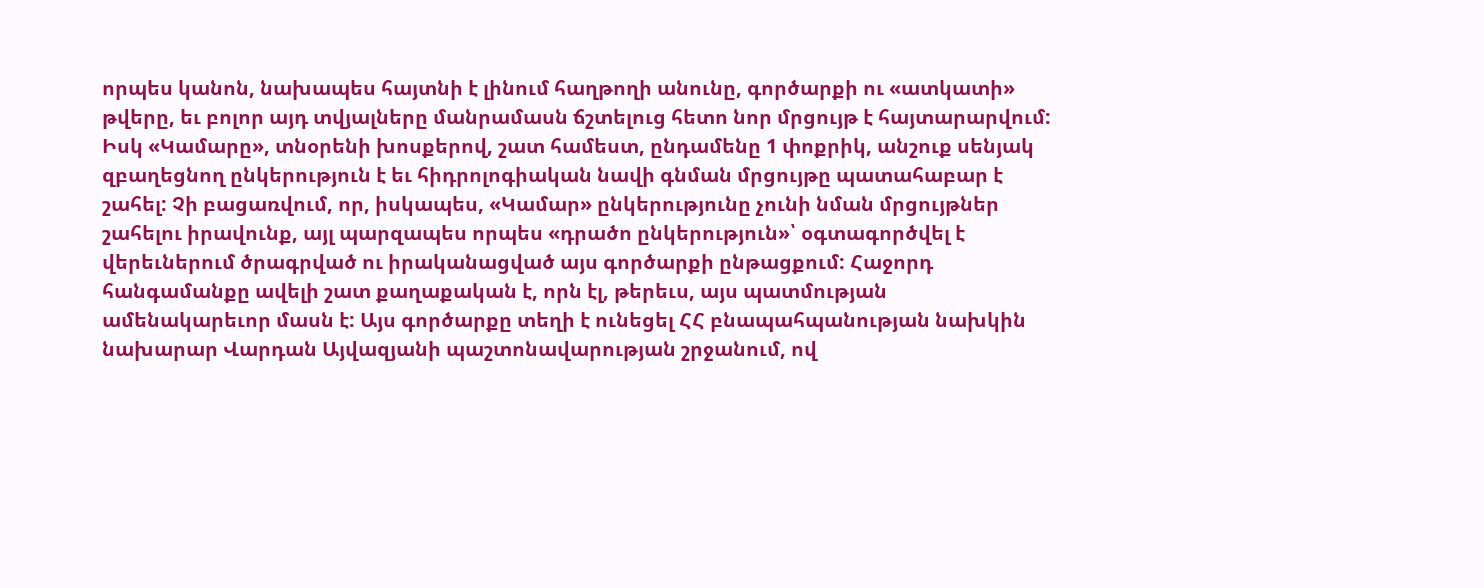որպես կանոն, նախապես հայտնի է լինում հաղթողի անունը, գործարքի ու «ատկատի» թվերը, եւ բոլոր այդ տվյալները մանրամասն ճշտելուց հետո նոր մրցույթ է հայտարարվում: Իսկ «Կամարը», տնօրենի խոսքերով, շատ համեստ, ընդամենը 1 փոքրիկ, անշուք սենյակ զբաղեցնող ընկերություն է եւ հիդրոլոգիական նավի գնման մրցույթը պատահաբար է շահել: Չի բացառվում, որ, իսկապես, «Կամար» ընկերությունը չունի նման մրցույթներ շահելու իրավունք, այլ պարզապես որպես «դրածո ընկերություն»՝ օգտագործվել է վերեւներում ծրագրված ու իրականացված այս գործարքի ընթացքում: Հաջորդ հանգամանքը ավելի շատ քաղաքական է, որն էլ, թերեւս, այս պատմության ամենակարեւոր մասն է: Այս գործարքը տեղի է ունեցել ՀՀ բնապահպանության նախկին նախարար Վարդան Այվազյանի պաշտոնավարության շրջանում, ով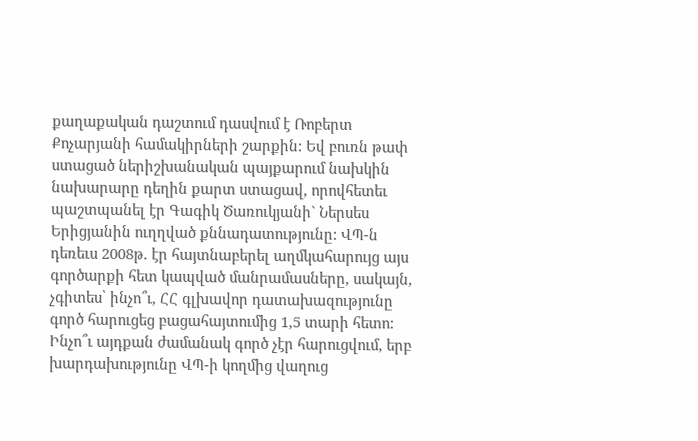քաղաքական դաշտում դասվում է Ռոբերտ Քոչարյանի համակիրների շարքին: Եվ բուռն թափ ստացած ներիշխանական պայքարում նախկին նախարարը դեղին քարտ ստացավ, որովհետեւ պաշտպանել էր Գագիկ Ծառուկյանի` Ներսես Երիցյանին ուղղված քննադատությունը: ՎՊ-ն դեռեւս 2008թ. էր հայտնաբերել աղմկահարույց այս գործարքի հետ կապված մանրամասները, սակայն, չգիտես՝ ինչո՞ւ, ՀՀ գլխավոր դատախազությունը գործ հարուցեց բացահայտումից 1,5 տարի հետո: Ինչո՞ւ այդքան ժամանակ գործ չէր հարուցվում, երբ խարդախությունը ՎՊ-ի կողմից վաղուց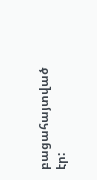բացահայտված էր: